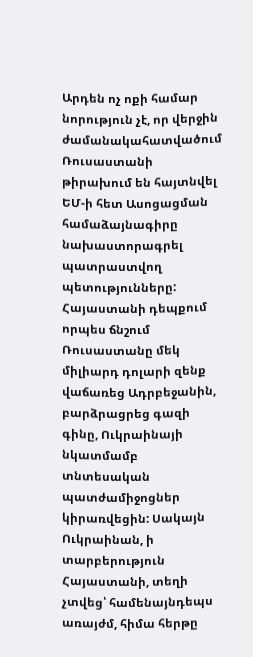Արդեն ոչ ոքի համար նորություն չէ, որ վերջին ժամանակահատվածում Ռուսաստանի թիրախում են հայտնվել ԵՄ-ի հետ Ասոցացման համաձայնագիրը նախաստորագրել պատրաստվող պետությունները:
Հայաստանի դեպքում որպես ճնշում Ռուսաստանը մեկ միլիարդ դոլարի զենք վաճառեց Ադրբեջանին, բարձրացրեց գազի գինը, Ուկրաինայի նկատմամբ տնտեսական պատժամիջոցներ կիրառվեցին: Սակայն Ուկրաինան, ի տարբերություն Հայաստանի, տեղի չտվեց՝ համենայնդեպս առայժմ, հիմա հերթը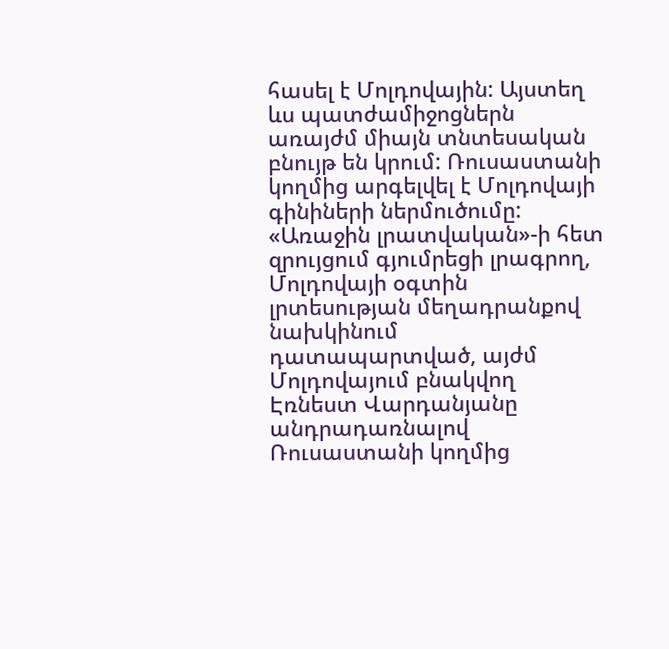հասել է Մոլդովային: Այստեղ ևս պատժամիջոցներն առայժմ միայն տնտեսական բնույթ են կրում: Ռուսաստանի կողմից արգելվել է Մոլդովայի գինիների ներմուծումը:
«Առաջին լրատվական»-ի հետ զրույցում գյումրեցի լրագրող, Մոլդովայի օգտին լրտեսության մեղադրանքով նախկինում դատապարտված, այժմ Մոլդովայում բնակվող Էռնեստ Վարդանյանը անդրադառնալով Ռուսաստանի կողմից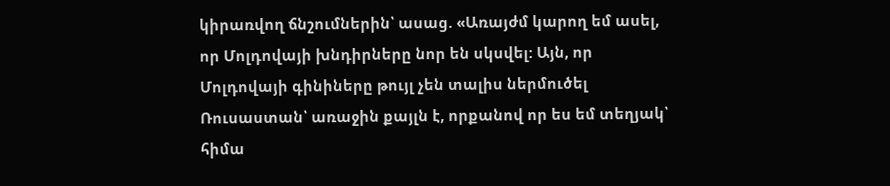կիրառվող ճնշումներին՝ ասաց. «Առայժմ կարող եմ ասել, որ Մոլդովայի խնդիրները նոր են սկսվել: Այն, որ Մոլդովայի գինիները թույլ չեն տալիս ներմուծել Ռուսաստան՝ առաջին քայլն է, որքանով որ ես եմ տեղյակ՝ հիմա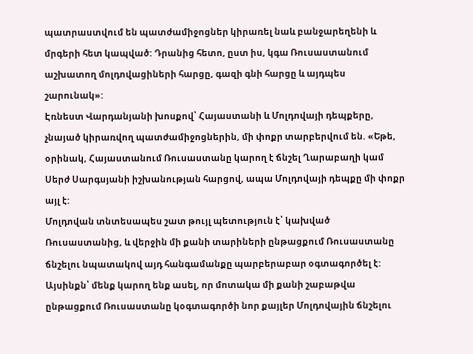պատրաստվում են պատժամիջոցներ կիրառել նաև բանջարեղենի և մրգերի հետ կապված: Դրանից հետո, ըստ իս, կգա Ռուսաստանում աշխատող մոլդովացիների հարցը, գազի գնի հարցը և այդպես շարունակ»:
Էռնեստ Վարդանյանի խոսքով՝ Հայաստանի և Մոլդովայի դեպքերը, չնայած կիրառվող պատժամիջոցներին, մի փոքր տարբերվում են. «Եթե, օրինակ, Հայաստանում Ռուսաստանը կարող է ճնշել Ղարաբաղի կամ Սերժ Սարգսյանի իշխանության հարցով, ապա Մոլդովայի դեպքը մի փոքր այլ է:
Մոլդովան տնտեսապես շատ թույլ պետություն է՝ կախված Ռուսաստանից, և վերջին մի քանի տարիների ընթացքում Ռուսաստանը ճնշելու նպատակով այդ հանգամանքը պարբերաբար օգտագործել է: Այսինքն՝ մենք կարող ենք ասել, որ մոտակա մի քանի շաբաթվա ընթացքում Ռուսաստանը կօգտագործի նոր քայլեր Մոլդովային ճնշելու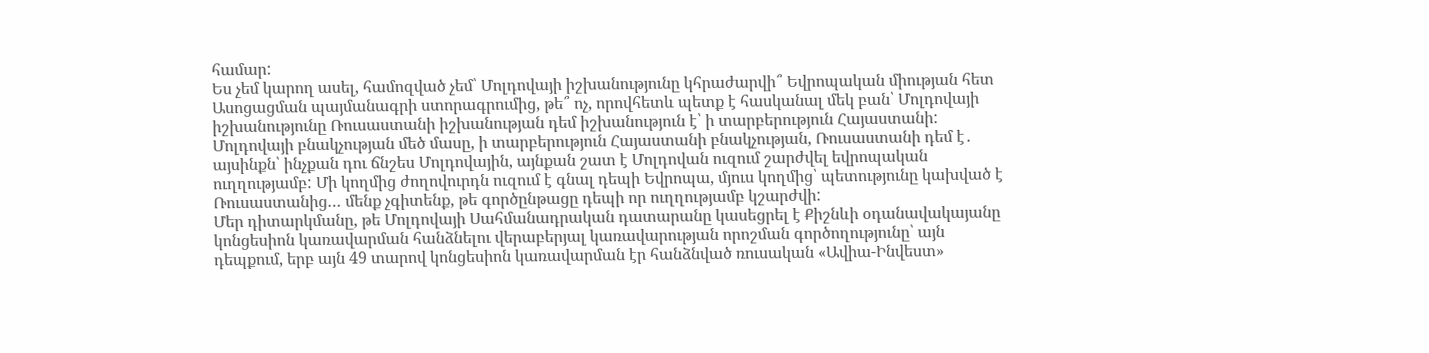համար:
Ես չեմ կարող ասել, համոզված չեմ՝ Մոլդովայի իշխանությունը կհրաժարվի՞ Եվրոպական միության հետ Ասոցացման պայմանագրի ստորագրումից, թե՞ ոչ, որովհետև պետք է հասկանալ մեկ բան՝ Մոլդովայի իշխանությունը Ռուսաստանի իշխանության դեմ իշխանություն է՝ ի տարբերություն Հայաստանի:
Մոլդովայի բնակչության մեծ մասը, ի տարբերություն Հայաստանի բնակչության, Ռուսաստանի դեմ է․ այսինքն՝ ինչքան դու ճնշես Մոլդովային, այնքան շատ է Մոլդովան ուզում շարժվել եվրոպական ուղղությամբ: Մի կողմից ժողովուրդն ուզում է գնալ դեպի Եվրոպա, մյուս կողմից՝ պետությունը կախված է Ռուսաստանից… մենք չգիտենք, թե գործընթացը դեպի որ ուղղությամբ կշարժվի:
Մեր դիտարկմանը, թե Մոլդովայի Սահմանադրական դատարանը կասեցրել է Քիշնևի օդանավակայանը կոնցեսիոն կառավարման հանձնելու վերաբերյալ կառավարության որոշման գործողությունը՝ այն դեպքում, երբ այն 49 տարով կոնցեսիոն կառավարման էր հանձնված ռուսական «Ավիա-Ինվեստ»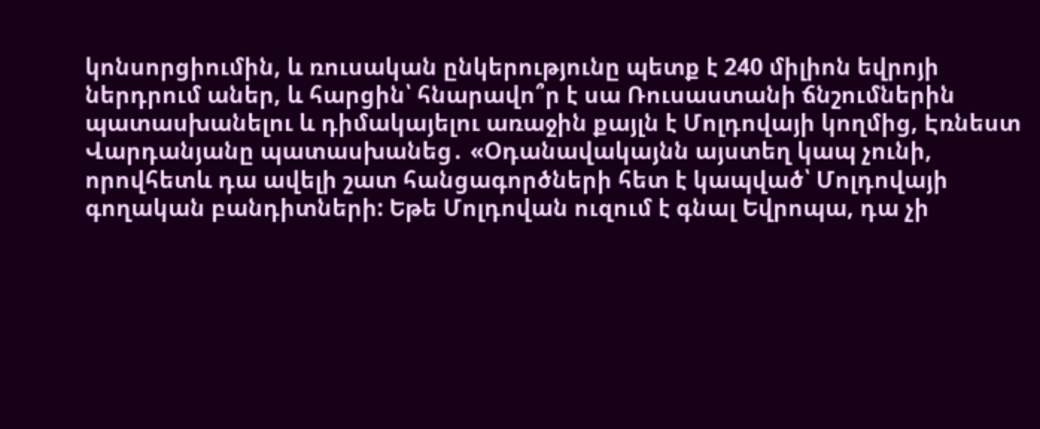կոնսորցիումին, և ռուսական ընկերությունը պետք է 240 միլիոն եվրոյի ներդրում աներ, և հարցին՝ հնարավո՞ր է սա Ռուսաստանի ճնշումներին պատասխանելու և դիմակայելու առաջին քայլն է Մոլդովայի կողմից, Էռնեստ Վարդանյանը պատասխանեց․ «Օդանավակայնն այստեղ կապ չունի, որովհետև դա ավելի շատ հանցագործների հետ է կապված՝ Մոլդովայի գողական բանդիտների: Եթե Մոլդովան ուզում է գնալ Եվրոպա, դա չի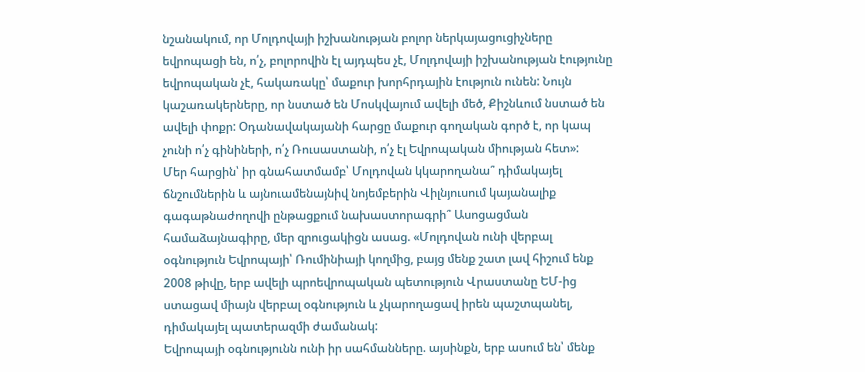նշանակում, որ Մոլդովայի իշխանության բոլոր ներկայացուցիչները եվրոպացի են, ո՛չ, բոլորովին էլ այդպես չէ, Մոլդովայի իշխանության էությունը եվրոպական չէ, հակառակը՝ մաքուր խորհրդային էություն ունեն: Նույն կաշառակերները, որ նստած են Մոսկվայում ավելի մեծ, Քիշնևում նստած են ավելի փոքր: Օդանավակայանի հարցը մաքուր գողական գործ է, որ կապ չունի ո՛չ գինիների, ո՛չ Ռուսաստանի, ո՛չ էլ Եվրոպական միության հետ»:
Մեր հարցին՝ իր գնահատմամբ՝ Մոլդովան կկարողանա՞ դիմակայել ճնշումներին և այնուամենայնիվ նոյեմբերին Վիլնյուսում կայանալիք գագաթնաժողովի ընթացքում նախաստորագրի՞ Ասոցացման համաձայնագիրը, մեր զրուցակիցն ասաց. «Մոլդովան ունի վերբալ օգնություն Եվրոպայի՝ Ռումինիայի կողմից, բայց մենք շատ լավ հիշում ենք 2008 թիվը, երբ ավելի պրոեվրոպական պետություն Վրաստանը ԵՄ-ից ստացավ միայն վերբալ օգնություն և չկարողացավ իրեն պաշտպանել, դիմակայել պատերազմի ժամանակ:
Եվրոպայի օգնությունն ունի իր սահմանները. այսինքն, երբ ասում են՝ մենք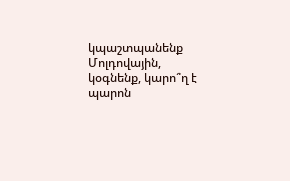կպաշտպանենք Մոլդովային, կօգնենք, կարո՞ղ է պարոն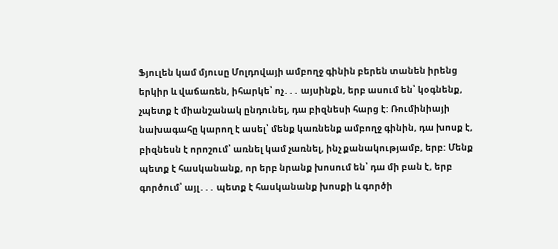Ֆյուլեն կամ մյուսը Մոլդովայի ամբողջ գինին բերեն տանեն իրենց երկիր և վաճառեն, իհարկե՝ ոչ․․․ այսինքն, երբ ասում են՝ կօգնենք, չպետք է միանշանակ ընդունել, դա բիզնեսի հարց է: Ռումինիայի նախագահը կարող է ասել՝ մենք կառնենք ամբողջ գինին, դա խոսք է, բիզնեսն է որոշում՝ առնել կամ չառնել, ինչ քանակությամբ, երբ: Մենք պետք է հասկանանք, որ երբ նրանք խոսում են՝ դա մի բան է, երբ գործում՝ այլ․․․ պետք է հասկանանք խոսքի և գործի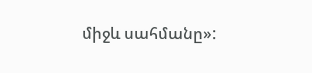միջև սահմանը»: